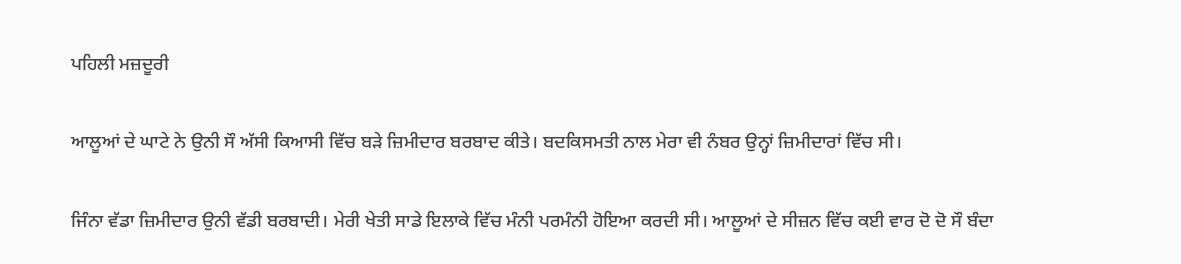ਪਹਿਲੀ ਮਜ਼ਦੂਰੀ

ਆਲੂਆਂ ਦੇ ਘਾਟੇ ਨੇ ਉਨੀ ਸੌ ਅੱਸੀ ਕਿਆਸੀ ਵਿੱਚ ਬੜੇ ਜ਼ਿਮੀਦਾਰ ਬਰਬਾਦ ਕੀਤੇ। ਬਦਕਿਸਮਤੀ ਨਾਲ ਮੇਰਾ ਵੀ ਨੰਬਰ ਉਨ੍ਹਾਂ ਜ਼ਿਮੀਦਾਰਾਂ ਵਿੱਚ ਸੀ।

ਜਿੰਨਾ ਵੱਡਾ ਜ਼ਿਮੀਦਾਰ ਉਨੀ ਵੱਡੀ ਬਰਬਾਦੀ। ਮੇਰੀ ਖੇਤੀ ਸਾਡੇ ਇਲਾਕੇ ਵਿੱਚ ਮੰਨੀ ਪਰਮੰਨੀ ਹੋਇਆ ਕਰਦੀ ਸੀ। ਆਲੂਆਂ ਦੇ ਸੀਜ਼ਨ ਵਿੱਚ ਕਈ ਵਾਰ ਦੋ ਦੋ ਸੌ ਬੰਦਾ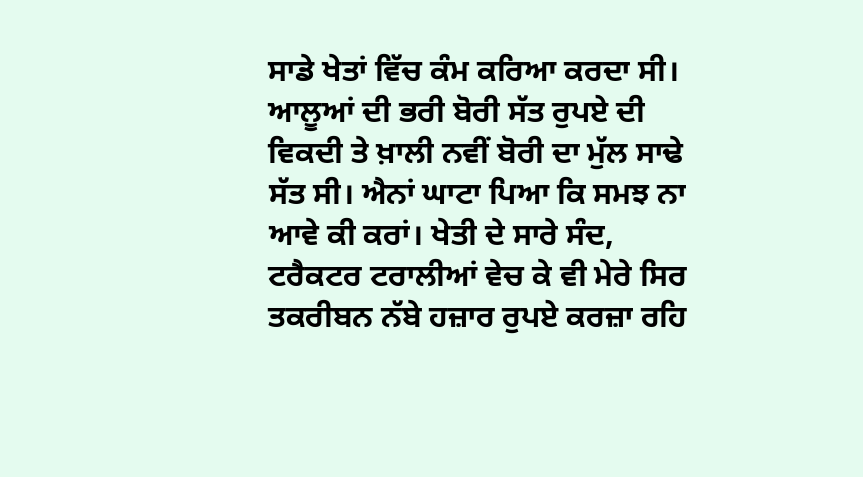ਸਾਡੇ ਖੇਤਾਂ ਵਿੱਚ ਕੰਮ ਕਰਿਆ ਕਰਦਾ ਸੀ। ਆਲੂਆਂ ਦੀ ਭਰੀ ਬੋਰੀ ਸੱਤ ਰੁਪਏ ਦੀ ਵਿਕਦੀ ਤੇ ਖ਼ਾਲੀ ਨਵੀਂ ਬੋਰੀ ਦਾ ਮੁੱਲ ਸਾਢੇ ਸੱਤ ਸੀ। ਐਨਾਂ ਘਾਟਾ ਪਿਆ ਕਿ ਸਮਝ ਨਾ ਆਵੇ ਕੀ ਕਰਾਂ। ਖੇਤੀ ਦੇ ਸਾਰੇ ਸੰਦ, ਟਰੈਕਟਰ ਟਰਾਲੀਆਂ ਵੇਚ ਕੇ ਵੀ ਮੇਰੇ ਸਿਰ ਤਕਰੀਬਨ ਨੱਬੇ ਹਜ਼ਾਰ ਰੁਪਏ ਕਰਜ਼ਾ ਰਹਿ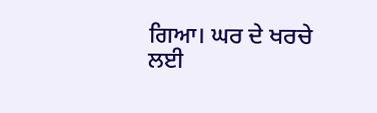ਗਿਆ। ਘਰ ਦੇ ਖਰਚੇ ਲਈ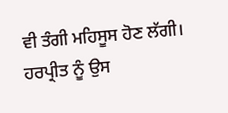ਵੀ ਤੰਗੀ ਮਹਿਸੂਸ ਹੋਣ ਲੱਗੀ। ਹਰਪ੍ਰੀਤ ਨੂੰ ਉਸ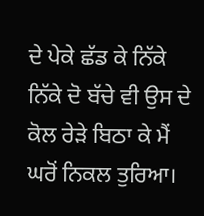ਦੇ ਪੇਕੇ ਛੱਡ ਕੇ ਨਿੱਕੇ ਨਿੱਕੇ ਦੋ ਬੱਚੇ ਵੀ ਉਸ ਦੇ ਕੋਲ ਰੇੜੇ ਬਿਠਾ ਕੇ ਮੈਂ ਘਰੋਂ ਨਿਕਲ ਤੁਰਿਆ।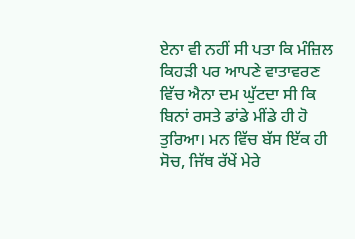ਏਨਾ ਵੀ ਨਹੀਂ ਸੀ ਪਤਾ ਕਿ ਮੰਜ਼ਿਲ ਕਿਹੜੀ ਪਰ ਆਪਣੇ ਵਾਤਾਵਰਣ ਵਿੱਚ ਐਨਾ ਦਮ ਘੁੱਟਦਾ ਸੀ ਕਿ ਬਿਨਾਂ ਰਸਤੇ ਡਾਂਡੇ ਮੀਂਡੇ ਹੀ ਹੋ ਤੁਰਿਆ। ਮਨ ਵਿੱਚ ਬੱਸ ਇੱਕ ਹੀ ਸੋਚ, ਜਿੱਥ ਰੱਖੇਂ ਮੇਰੇ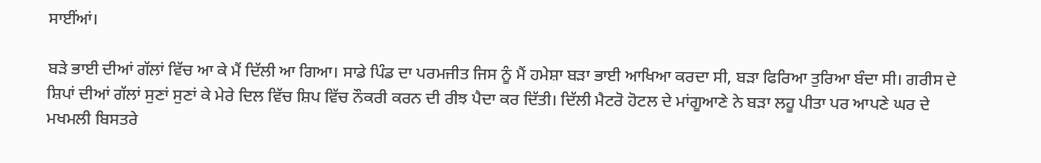ਸਾਈਂਆਂ।

ਬੜੇ ਭਾਈ ਦੀਆਂ ਗੱਲਾਂ ਵਿੱਚ ਆ ਕੇ ਮੈਂ ਦਿੱਲੀ ਆ ਗਿਆ। ਸਾਡੇ ਪਿੰਡ ਦਾ ਪਰਮਜੀਤ ਜਿਸ ਨੂੰ ਮੈਂ ਹਮੇਸ਼ਾ ਬੜਾ ਭਾਈ ਆਖਿਆ ਕਰਦਾ ਸੀ, ਬੜਾ ਫਿਰਿਆ ਤੁਰਿਆ ਬੰਦਾ ਸੀ। ਗਰੀਸ ਦੇ ਸ਼ਿਪਾਂ ਦੀਆਂ ਗੱਲਾਂ ਸੁਣਾਂ ਸੁਣਾਂ ਕੇ ਮੇਰੇ ਦਿਲ ਵਿੱਚ ਸ਼ਿਪ ਵਿੱਚ ਨੌਕਰੀ ਕਰਨ ਦੀ ਰੀਝ ਪੈਦਾ ਕਰ ਦਿੱਤੀ। ਦਿੱਲੀ ਮੈਟਰੋ ਹੋਟਲ ਦੇ ਮਾਂਗੂਆਣੇ ਨੇ ਬੜਾ ਲਹੂ ਪੀਤਾ ਪਰ ਆਪਣੇ ਘਰ ਦੇ ਮਖਮਲੀ ਬਿਸਤਰੇ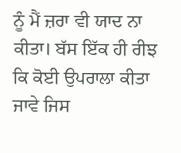ਨੂੰ ਮੈਂ ਜ਼ਰਾ ਵੀ ਯਾਦ ਨਾ ਕੀਤਾ। ਬੱਸ ਇੱਕ ਹੀ ਰੀਝ ਕਿ ਕੋਈ ਉਪਰਾਲਾ ਕੀਤਾ ਜਾਵੇ ਜਿਸ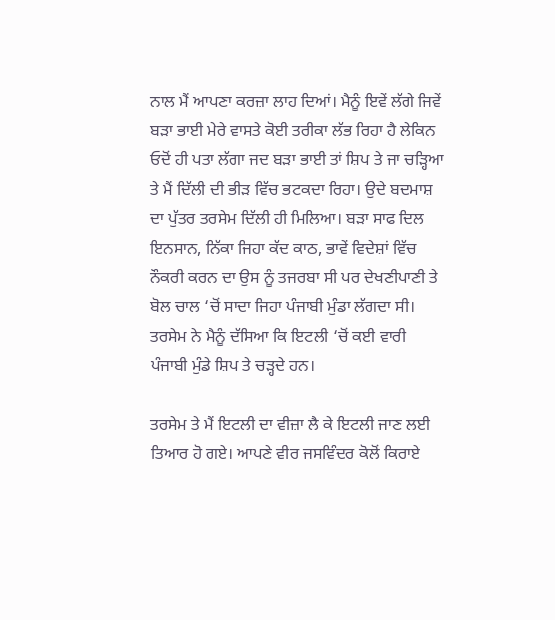ਨਾਲ ਮੈਂ ਆਪਣਾ ਕਰਜ਼ਾ ਲਾਹ ਦਿਆਂ। ਮੈਨੂੰ ਇਵੇਂ ਲੱਗੇ ਜਿਵੇਂ ਬੜਾ ਭਾਈ ਮੇਰੇ ਵਾਸਤੇ ਕੋਈ ਤਰੀਕਾ ਲੱਭ ਰਿਹਾ ਹੈ ਲੇਕਿਨ ਓਦੋਂ ਹੀ ਪਤਾ ਲੱਗਾ ਜਦ ਬੜਾ ਭਾਈ ਤਾਂ ਸ਼ਿਪ ਤੇ ਜਾ ਚੜ੍ਹਿਆ ਤੇ ਮੈਂ ਦਿੱਲੀ ਦੀ ਭੀੜ ਵਿੱਚ ਭਟਕਦਾ ਰਿਹਾ। ਉਦੇ ਬਦਮਾਸ਼ ਦਾ ਪੁੱਤਰ ਤਰਸੇਮ ਦਿੱਲੀ ਹੀ ਮਿਲਿਆ। ਬੜਾ ਸਾਫ ਦਿਲ ਇਨਸਾਨ, ਨਿੱਕਾ ਜਿਹਾ ਕੱਦ ਕਾਠ, ਭਾਵੇਂ ਵਿਦੇਸ਼ਾਂ ਵਿੱਚ ਨੌਕਰੀ ਕਰਨ ਦਾ ਉਸ ਨੂੰ ਤਜਰਬਾ ਸੀ ਪਰ ਦੇਖਣੀਪਾਣੀ ਤੇ ਬੋਲ ਚਾਲ ‘ਚੋਂ ਸਾਦਾ ਜਿਹਾ ਪੰਜਾਬੀ ਮੁੰਡਾ ਲੱਗਦਾ ਸੀ। ਤਰਸੇਮ ਨੇ ਮੈਨੂੰ ਦੱਸਿਆ ਕਿ ਇਟਲੀ ‘ਚੋਂ ਕਈ ਵਾਰੀ ਪੰਜਾਬੀ ਮੁੰਡੇ ਸ਼ਿਪ ਤੇ ਚੜ੍ਹਦੇ ਹਨ।

ਤਰਸੇਮ ਤੇ ਮੈਂ ਇਟਲੀ ਦਾ ਵੀਜ਼ਾ ਲੈ ਕੇ ਇਟਲੀ ਜਾਣ ਲਈ ਤਿਆਰ ਹੋ ਗਏ। ਆਪਣੇ ਵੀਰ ਜਸਵਿੰਦਰ ਕੋਲੋਂ ਕਿਰਾਏ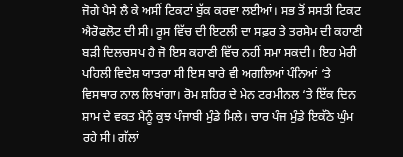ਜੋਗੇ ਪੈਸੇ ਲੈ ਕੇ ਅਸੀਂ ਟਿਕਟਾਂ ਬੁੱਕ ਕਰਵਾ ਲਈਆਂ। ਸਭ ਤੋਂ ਸਸਤੀ ਟਿਕਟ ਐਰੋਫਲੋਟ ਦੀ ਸੀ। ਰੂਸ ਵਿੱਚ ਦੀ ਇਟਲੀ ਦਾ ਸਫ਼ਰ ਤੇ ਤਰਸੇਮ ਦੀ ਕਹਾਣੀ ਬੜੀ ਦਿਲਚਸਪ ਹੈ ਜੋ ਇਸ ਕਹਾਣੀ ਵਿੱਚ ਨਹੀਂ ਸਮਾ ਸਕਦੀ। ਇਹ ਮੇਰੀ ਪਹਿਲੀ ਵਿਦੇਸ਼ ਯਾਤਰਾ ਸੀ ਇਸ ਬਾਰੇ ਵੀ ਅਗਲਿਆਂ ਪੰਨਿਆਂ ‘ਤੇ ਵਿਸਥਾਰ ਨਾਲ ਲਿਖਾਂਗਾ। ਰੋਮ ਸ਼ਹਿਰ ਦੇ ਮੇਨ ਟਰਮੀਨਲ ‘ਤੇ ਇੱਕ ਦਿਨ ਸ਼ਾਮ ਦੇ ਵਕਤ ਮੈਨੂੰ ਕੁਝ ਪੰਜਾਬੀ ਮੁੰਡੇ ਮਿਲੇ। ਚਾਰ ਪੰਜ ਮੁੰਡੇ ਇਕੱਠੇ ਘੁੰਮ ਰਹੇ ਸੀ। ਗੱਲਾਂ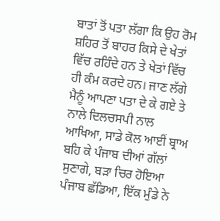ਬਾਤਾਂ ਤੋਂ ਪਤਾ ਲੱਗਾ ਕਿ ਉਹ ਰੋਮ ਸ਼ਹਿਰ ਤੋਂ ਬਾਹਰ ਕਿਸੇ ਦੇ ਖੇਤਾਂ ਵਿੱਚ ਰਹਿੰਦੇ ਹਨ ਤੇ ਖੇਤਾਂ ਵਿੱਚ ਹੀ ਕੰਮ ਕਰਦੇ ਹਨ। ਜਾਣ ਲੱਗੇ ਮੈਨੂੰ ਆਪਣਾ ਪਤਾ ਦੇ ਕੇ ਗਏ ਤੇ ਨਾਲੇ ਦਿਲਚਸਪੀ ਨਾਲ ਆਖਿਆ, ਸਾਡੇ ਕੋਲ ਆਈਂ ਬ੍ਰਾਅ ਬਹਿ ਕੇ ਪੰਜਾਬ ਦੀਆਂ ਗੱਲਾਂ ਸੁਣਾਗੇ, ਬੜਾ ਚਿਰ ਹੋਇਆ ਪੰਜਾਬ ਛੱਡਿਆ, ਇੱਕ ਮੁੰਡੇ ਨੇ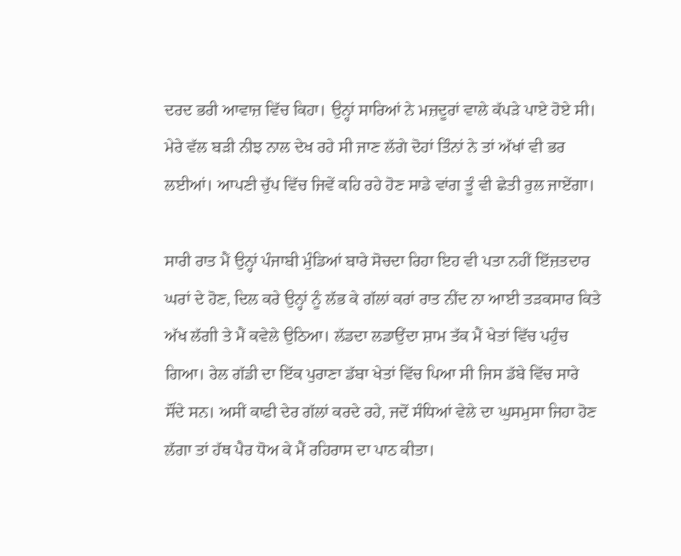ਦਰਦ ਭਰੀ ਆਵਾਜ਼ ਵਿੱਚ ਕਿਹਾ। ਉਨ੍ਹਾਂ ਸਾਰਿਆਂ ਨੇ ਮਜ਼ਦੂਰਾਂ ਵਾਲੇ ਕੱਪੜੇ ਪਾਏ ਹੋਏ ਸੀ। ਮੇਰੇ ਵੱਲ ਬੜੀ ਨੀਝ ਨਾਲ ਦੇਖ ਰਹੇ ਸੀ ਜਾਣ ਲੱਗੇ ਦੋਹਾਂ ਤਿੰਨਾਂ ਨੇ ਤਾਂ ਅੱਖਾਂ ਵੀ ਭਰ ਲਈਆਂ। ਆਪਣੀ ਚੁੱਪ ਵਿੱਚ ਜਿਵੇਂ ਕਹਿ ਰਹੇ ਹੋਣ ਸਾਡੇ ਵਾਂਗ ਤੂੰ ਵੀ ਛੇਤੀ ਰੁਲ ਜਾਏਂਗਾ।

ਸਾਰੀ ਰਾਤ ਮੈਂ ਉਨ੍ਹਾਂ ਪੰਜਾਬੀ ਮੁੰਡਿਆਂ ਬਾਰੇ ਸੋਚਦਾ ਰਿਹਾ ਇਹ ਵੀ ਪਤਾ ਨਹੀਂ ਇੱਜ਼ਤਦਾਰ ਘਰਾਂ ਦੇ ਹੋਣ, ਦਿਲ ਕਰੇ ਉਨ੍ਹਾਂ ਨੂੰ ਲੱਭ ਕੇ ਗੱਲਾਂ ਕਰਾਂ ਰਾਤ ਨੀਂਦ ਨਾ ਆਈ ਤੜਕਸਾਰ ਕਿਤੇ ਅੱਖ ਲੱਗੀ ਤੇ ਮੈਂ ਕਵੇਲੇ ਉਠਿਆ। ਲੱਡਦਾ ਲਡਾਉਂਦਾ ਸ਼ਾਮ ਤੱਕ ਮੈਂ ਖੇਤਾਂ ਵਿੱਚ ਪਹੁੰਚ ਗਿਆ। ਰੇਲ ਗੱਡੀ ਦਾ ਇੱਕ ਪੁਰਾਣਾ ਡੱਬਾ ਖੇਤਾਂ ਵਿੱਚ ਪਿਆ ਸੀ ਜਿਸ ਡੱਬੇ ਵਿੱਚ ਸਾਰੇ ਸੌਂਦੇ ਸਨ। ਅਸੀਂ ਕਾਫੀ ਦੇਰ ਗੱਲਾਂ ਕਰਦੇ ਰਹੇ, ਜਦੋਂ ਸੰਧਿਆਂ ਵੇਲੇ ਦਾ ਘੁਸਮੁਸਾ ਜਿਹਾ ਹੋਣ ਲੱਗਾ ਤਾਂ ਹੱਥ ਪੈਰ ਧੋਅ ਕੇ ਮੈਂ ਰਹਿਰਾਸ ਦਾ ਪਾਠ ਕੀਤਾ।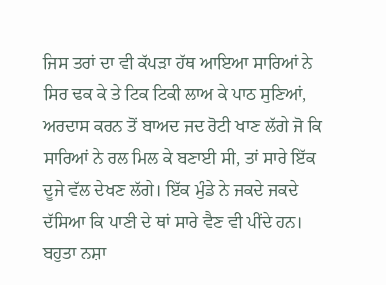ਜਿਸ ਤਰਾਂ ਦਾ ਵੀ ਕੱਪੜਾ ਹੱਥ ਆਇਆ ਸਾਰਿਆਂ ਨੇ ਸਿਰ ਢਕ ਕੇ ਤੇ ਟਿਕ ਟਿਕੀ ਲਾਅ ਕੇ ਪਾਠ ਸੁਣਿਆਂ, ਅਰਦਾਸ ਕਰਨ ਤੋਂ ਬਾਅਦ ਜਦ ਰੋਟੀ ਖਾਣ ਲੱਗੇ ਜੋ ਕਿ ਸਾਰਿਆਂ ਨੇ ਰਲ ਮਿਲ ਕੇ ਬਣਾਈ ਸੀ, ਤਾਂ ਸਾਰੇ ਇੱਕ ਦੂਜੇ ਵੱਲ ਦੇਖਣ ਲੱਗੇ। ਇੱਕ ਮੁੰਡੇ ਨੇ ਜਕਦੇ ਜਕਦੇ ਦੱਸਿਆ ਕਿ ਪਾਣੀ ਦੇ ਥਾਂ ਸਾਰੇ ਵੈਣ ਵੀ ਪੀਂਦੇ ਹਨ। ਬਹੁਤਾ ਨਸ਼ਾ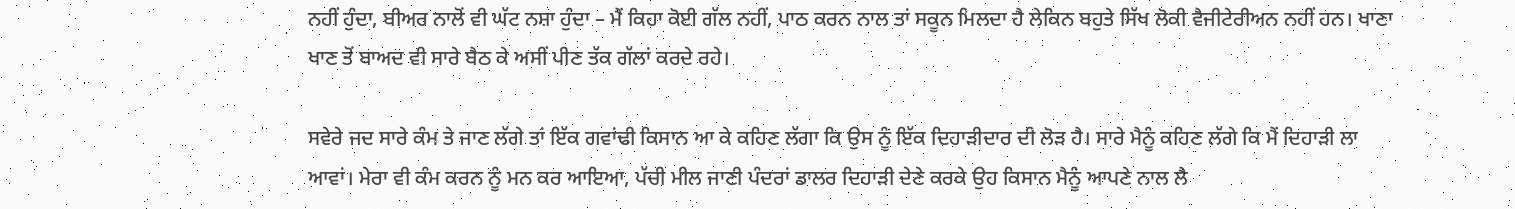ਨਹੀਂ ਹੁੰਦਾ, ਬੀਅਰ ਨਾਲੋਂ ਵੀ ਘੱਟ ਨਸ਼ਾ ਹੁੰਦਾ – ਮੈਂ ਕਿਹਾ ਕੋਈ ਗੱਲ ਨਹੀਂ, ਪਾਠ ਕਰਨ ਨਾਲ ਤਾਂ ਸਕੂਨ ਮਿਲਦਾ ਹੈ ਲੇਕਿਨ ਬਹੁਤੇ ਸਿੱਖ ਲੋਕੀ ਵੈਜੀਟੇਰੀਅਨ ਨਹੀਂ ਹਨ। ਖਾਣਾ ਖਾਣ ਤੋਂ ਬਾਅਦ ਵੀ ਸਾਰੇ ਬੈਠ ਕੇ ਅਸੀਂ ਪੀਣ ਤੱਕ ਗੱਲਾਂ ਕਰਦੇ ਰਹੇ।

ਸਵੇਰੇ ਜਦ ਸਾਰੇ ਕੰਮ ਤੇ ਜਾਣ ਲੱਗੇ ਤਾਂ ਇੱਕ ਗਵਾਂਢੀ ਕਿਸਾਨ ਆ ਕੇ ਕਹਿਣ ਲੱਗਾ ਕਿ ਉਸ ਨੂੰ ਇੱਕ ਦਿਹਾੜੀਦਾਰ ਦੀ ਲੋੜ ਹੈ। ਸਾਰੇ ਮੈਨੂੰ ਕਹਿਣ ਲੱਗੇ ਕਿ ਮੈਂ ਦਿਹਾੜੀ ਲਾ ਆਵਾਂ। ਮੇਰਾ ਵੀ ਕੰਮ ਕਰਨ ਨੂੰ ਮਨ ਕਰ ਆਇਆ, ਪੱਚੀ ਮੀਲ ਜਾਣੀ ਪੰਦਰਾਂ ਡਾਲਰ ਦਿਹਾੜੀ ਦੇਣੇ ਕਰਕੇ ਉਹ ਕਿਸਾਨ ਮੈਨੂੰ ਆਪਣੇ ਨਾਲ ਲੈ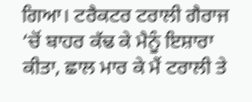ਗਿਆ। ਟਰੈਕਟਰ ਟਰਾਲੀ ਗੈਰਾਜ ‘ਚੋਂ ਬਾਹਰ ਕੱਢ ਕੇ ਮੈਨੂੰ ਇਸ਼ਾਰਾ ਕੀਤਾ, ਛਾਲ ਮਾਰ ਕੇ ਮੈਂ ਟਰਾਲੀ ਤੇ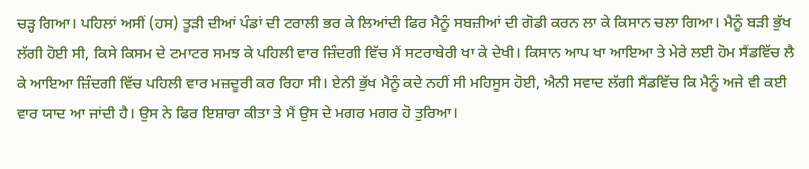ਚੜ੍ਹ ਗਿਆ। ਪਹਿਲਾਂ ਅਸੀਂ (ਹਸ) ਤੂੜੀ ਦੀਆਂ ਪੰਡਾਂ ਦੀ ਟਰਾਲੀ ਭਰ ਕੇ ਲਿਆਂਦੀ ਫਿਰ ਮੈਨੂੰ ਸਬਜ਼ੀਆਂ ਦੀ ਗੋਡੀ ਕਰਨ ਲਾ ਕੇ ਕਿਸਾਨ ਚਲਾ ਗਿਆ। ਮੈਨੂੰ ਬੜੀ ਭੁੱਖ ਲੱਗੀ ਹੋਈ ਸੀ, ਕਿਸੇ ਕਿਸਮ ਦੇ ਟਮਾਟਰ ਸਮਝ ਕੇ ਪਹਿਲੀ ਵਾਰ ਜ਼ਿੰਦਗੀ ਵਿੱਚ ਮੈਂ ਸਟਰਾਬੇਰੀ ਖਾ ਕੇ ਦੇਖੀ। ਕਿਸਾਨ ਆਪ ਖਾ ਆਇਆ ਤੇ ਮੇਰੇ ਲਈ ਹੋਮ ਸੈਂਡਵਿੱਚ ਲੈ ਕੇ ਆਇਆ ਜ਼ਿੰਦਗੀ ਵਿੱਚ ਪਹਿਲੀ ਵਾਰ ਮਜ਼ਦੂਰੀ ਕਰ ਰਿਹਾ ਸੀ। ਏਨੀ ਭੁੱਖ ਮੈਨੂੰ ਕਦੇ ਨਹੀਂ ਸੀ ਮਹਿਸੂਸ ਹੋਈ, ਐਨੀ ਸਵਾਦ ਲੱਗੀ ਸੈਂਡਵਿੱਚ ਕਿ ਮੈਨੂੰ ਅਜੇ ਵੀ ਕਈ ਵਾਰ ਯਾਦ ਆ ਜਾਂਦੀ ਹੈ। ਉਸ ਨੇ ਫਿਰ ਇਸ਼ਾਰਾ ਕੀਤਾ ਤੇ ਮੈਂ ਉਸ ਦੇ ਮਗਰ ਮਗਰ ਹੋ ਤੁਰਿਆ।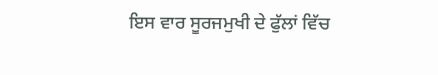ਇਸ ਵਾਰ ਸੂਰਜਮੁਖੀ ਦੇ ਫੁੱਲਾਂ ਵਿੱਚ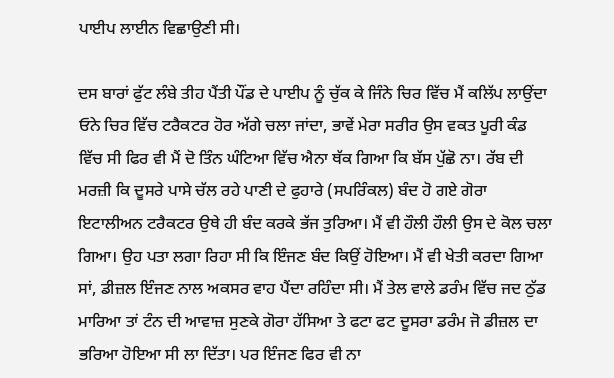ਪਾਈਪ ਲਾਈਨ ਵਿਛਾਉਣੀ ਸੀ।

ਦਸ ਬਾਰਾਂ ਫੁੱਟ ਲੰਬੇ ਤੀਹ ਪੈਂਤੀ ਪੌਂਡ ਦੇ ਪਾਈਪ ਨੂੰ ਚੁੱਕ ਕੇ ਜਿੰਨੇ ਚਿਰ ਵਿੱਚ ਮੈਂ ਕਲਿੱਪ ਲਾਉਂਦਾ ਓਨੇ ਚਿਰ ਵਿੱਚ ਟਰੈਕਟਰ ਹੋਰ ਅੱਗੇ ਚਲਾ ਜਾਂਦਾ, ਭਾਵੇਂ ਮੇਰਾ ਸਰੀਰ ਉਸ ਵਕਤ ਪੂਰੀ ਕੰਡ ਵਿੱਚ ਸੀ ਫਿਰ ਵੀ ਮੈਂ ਦੋ ਤਿੰਨ ਘੰਟਿਆ ਵਿੱਚ ਐਨਾ ਥੱਕ ਗਿਆ ਕਿ ਬੱਸ ਪੁੱਛੋ ਨਾ। ਰੱਬ ਦੀ ਮਰਜ਼ੀ ਕਿ ਦੂਸਰੇ ਪਾਸੇ ਚੱਲ ਰਹੇ ਪਾਣੀ ਦੇ ਫੁਹਾਰੇ (ਸਪਰਿੰਕਲ) ਬੰਦ ਹੋ ਗਏ ਗੋਰਾ ਇਟਾਲੀਅਨ ਟਰੈਕਟਰ ਉਥੇ ਹੀ ਬੰਦ ਕਰਕੇ ਭੱਜ ਤੁਰਿਆ। ਮੈਂ ਵੀ ਹੌਲੀ ਹੌਲੀ ਉਸ ਦੇ ਕੋਲ ਚਲਾ ਗਿਆ। ਉਹ ਪਤਾ ਲਗਾ ਰਿਹਾ ਸੀ ਕਿ ਇੰਜਣ ਬੰਦ ਕਿਉਂ ਹੋਇਆ। ਮੈਂ ਵੀ ਖੇਤੀ ਕਰਦਾ ਗਿਆ ਸਾਂ, ਡੀਜ਼ਲ ਇੰਜਣ ਨਾਲ ਅਕਸਰ ਵਾਹ ਪੈਂਦਾ ਰਹਿੰਦਾ ਸੀ। ਮੈਂ ਤੇਲ ਵਾਲੇ ਡਰੰਮ ਵਿੱਚ ਜਦ ਠੁੱਡ ਮਾਰਿਆ ਤਾਂ ਟੰਨ ਦੀ ਆਵਾਜ਼ ਸੁਣਕੇ ਗੋਰਾ ਹੱਸਿਆ ਤੇ ਫਟਾ ਫਟ ਦੂਸਰਾ ਡਰੰਮ ਜੋ ਡੀਜ਼ਲ ਦਾ ਭਰਿਆ ਹੋਇਆ ਸੀ ਲਾ ਦਿੱਤਾ। ਪਰ ਇੰਜਣ ਫਿਰ ਵੀ ਨਾ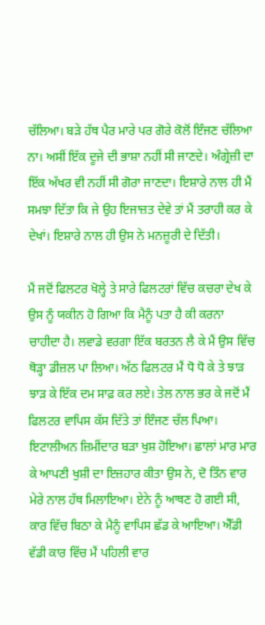ਚੱਲਿਆ। ਬੜੇ ਹੱਥ ਪੈਰ ਮਾਰੇ ਪਰ ਗੋਰੇ ਕੋਲੋਂ ਇੰਜਣ ਚੱਲਿਆ ਨਾ। ਅਸੀਂ ਇੱਕ ਦੂਜੇ ਦੀ ਭਾਸ਼ਾ ਨਹੀਂ ਸੀ ਜਾਣਦੇ। ਅੰਗ੍ਰੇਜ਼ੀ ਦਾ ਇੱਕ ਅੱਖਰ ਵੀ ਨਹੀਂ ਸੀ ਗੋਰਾ ਜਾਣਦਾ। ਇਸ਼ਾਰੇ ਨਾਲ ਹੀ ਮੈਂ ਸਮਝਾ ਦਿੱਤਾ ਕਿ ਜੇ ਉਹ ਇਜਾਜ਼ਤ ਦੇਵੇ ਤਾਂ ਮੈਂ ਤਰਾਹੀ ਕਰ ਕੇ ਦੇਖਾਂ। ਇਸ਼ਾਰੇ ਨਾਲ ਹੀ ਉਸ ਨੇ ਮਨਜ਼ੂਰੀ ਦੇ ਦਿੱਤੀ।

ਮੈਂ ਜਦੋਂ ਫਿਲਟਰ ਖੋਲ੍ਹੇ ਤੇ ਸਾਰੇ ਫਿਲਟਰਾਂ ਵਿੱਚ ਕਚਰਾ ਦੇਖ ਕੇ ਉਸ ਨੂੰ ਯਕੀਨ ਹੋ ਗਿਆ ਕਿ ਮੈਨੂੰ ਪਤਾ ਹੈ ਕੀ ਕਰਨਾ ਚਾਹੀਦਾ ਹੈ। ਲਵਾਡੇ ਵਰਗਾ ਇੱਕ ਬਰਤਨ ਲੈ ਕੇ ਮੈਂ ਉਸ ਵਿੱਚ ਥੋੜ੍ਹਾ ਡੀਜ਼ਲ ਪਾ ਲਿਆ। ਅੱਠ ਫਿਲਟਰ ਮੈਂ ਧੋ ਧੋ ਕੇ ਤੇ ਝਾੜ ਝਾੜ ਕੇ ਇੱਕ ਦਮ ਸਾਫ਼ ਕਰ ਲਏ। ਤੇਲ ਨਾਲ ਭਰ ਕੇ ਜਦੋਂ ਮੈਂ ਫਿਲਟਰ ਵਾਪਿਸ ਕੱਸ ਦਿੱਤੇ ਤਾਂ ਇੰਜਣ ਚੱਲ ਪਿਆ। ਇਟਾਲੀਅਨ ਜ਼ਿਮੀਂਦਾਰ ਬੜਾ ਖੁਸ਼ ਹੋਇਆ। ਛਾਲਾਂ ਮਾਰ ਮਾਰ ਕੇ ਆਪਣੀ ਖੁਸ਼ੀ ਦਾ ਇਜ਼ਹਾਰ ਕੀਤਾ ਉਸ ਨੇ, ਦੋ ਤਿੰਨ ਵਾਰ ਮੇਰੇ ਨਾਲ ਹੱਥ ਮਿਲਾਇਆ। ਏਨੇ ਨੂੰ ਆਥਣ ਹੋ ਗਈ ਸੀ, ਕਾਰ ਵਿੱਚ ਬਿਠਾ ਕੇ ਮੈਨੂੰ ਵਾਪਿਸ ਛੱਡ ਕੇ ਆਇਆ। ਐੱਡੀ ਵੱਡੀ ਕਾਰ ਵਿੱਚ ਮੈਂ ਪਹਿਲੀ ਵਾਰ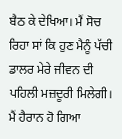ਬੈਠ ਕੇ ਦੇਖਿਆ। ਮੈਂ ਸੋਚ ਰਿਹਾ ਸਾਂ ਕਿ ਹੁਣ ਮੈਨੂੰ ਪੱਚੀ ਡਾਲਰ ਮੇਰੇ ਜੀਵਨ ਦੀ ਪਹਿਲੀ ਮਜ਼ਦੂਰੀ ਮਿਲੇਗੀ। ਮੈਂ ਹੈਰਾਨ ਹੋ ਗਿਆ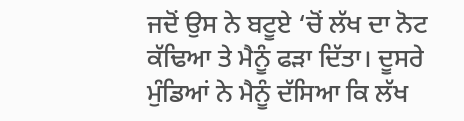ਜਦੋਂ ਉਸ ਨੇ ਬਟੂਏ ‘ਚੋਂ ਲੱਖ ਦਾ ਨੋਟ ਕੱਢਿਆ ਤੇ ਮੈਨੂੰ ਫੜਾ ਦਿੱਤਾ। ਦੂਸਰੇ ਮੁੰਡਿਆਂ ਨੇ ਮੈਨੂੰ ਦੱਸਿਆ ਕਿ ਲੱਖ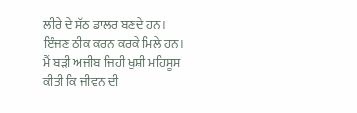ਲੀਰੇ ਦੇ ਸੱਠ ਡਾਲਰ ਬਣਦੇ ਹਨ। ਇੰਜਣ ਠੀਕ ਕਰਨ ਕਰਕੇ ਮਿਲੇ ਹਨ। ਮੈਂ ਬੜੀ ਅਜੀਬ ਜਿਹੀ ਖੁਸ਼ੀ ਮਹਿਸੂਸ ਕੀਤੀ ਕਿ ਜੀਵਨ ਦੀ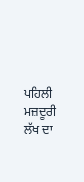ਪਹਿਲੀ ਮਜ਼ਦੂਰੀ ਲੱਖ ਦਾ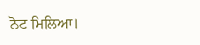ਨੋਟ ਮਿਲਿਆ।